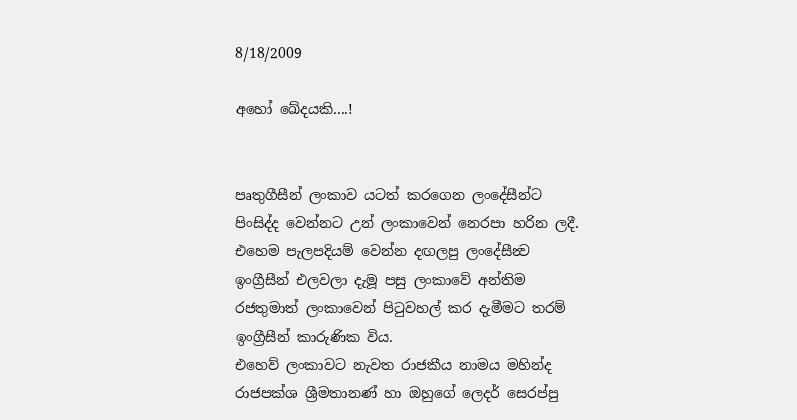8/18/2009

අහෝ ඛේදයකි....!


පෘතුගීසීන් ලංකාව යටත් කරගෙන ලංදේසීන්ට පිංසිද්ද වෙන්නට උන් ලංකාවෙන් නෙරපා හරින ලදී.
එහෙම පැලපදියම් වෙන්න දඟලපු ලංදේසීන්‍ව ඉංග්‍රීසීන් එලවලා දැමූ පසු ලංකාවේ අන්තිම රජතුමාත් ලංකාවෙන් පිටුවහල් කර දැමීමට තරම් ඉංග්‍රීසීන් කාරුණික විය.
එහෙව් ලංකාවට නැවත රාජකීය නාමය මහින්ද රාජපක්ශ ශ්‍රීමතානණ් හා ඔහුගේ ලෙදර් සෙරප්පු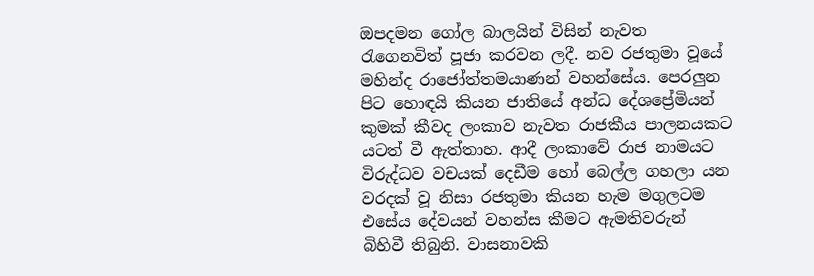ඔපදමන ගෝල බාලයින් විසින් නැවත රැගෙනවිත් පූජා කරවන ලදී. නව රජතුමා වූයේ මහින්ද රාජෝත්තමයාණන් වහන්සේය. පෙරලුන පිට හොඳයි කියන ජාතියේ අන්ධ දේශප්‍රේමියන් කුමක් කීවද ලංකාව නැවත රාජකීය පාලනයකට යටත් වී ඇත්තාහ. ආදී ලංකාවේ රාජ නාමයට විරුද්ධව වචයක් දෙඩීම හෝ බෙල්ල ගහලා යන වරදක් වූ නිසා රජතුමා කියන හැම මගුලටම එසේය දේවයන් වහන්ස කීමට ඇමතිවරුන් බිහිවී තිබුනි. වාසනාවකි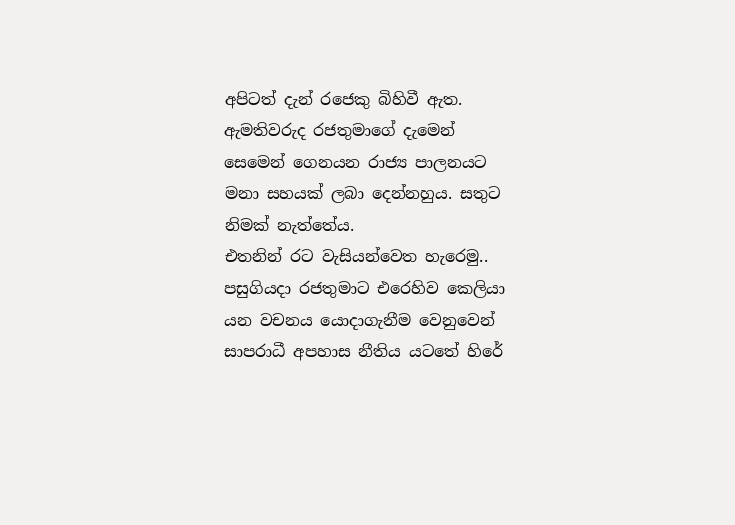අපිටත් දැන් රජෙකු බිහිවී ඇත. ඇමතිවරුද රජතුමාගේ දැමෙන් සෙමෙන් ගෙනයන රාජ්‍ය පාලනයට මනා සහයක් ලබා දෙන්නහුය. සතුට නිමක් නැත්තේය.
එතනින් රට වැසියන්වෙත හැරෙමු..
පසුගියදා රජතුමාට එරෙහිව කෙලියා යන වචනය යොදාගැනීම වෙනුවෙන් සාපරාධී අපහාස නීතිය යටතේ හිරේ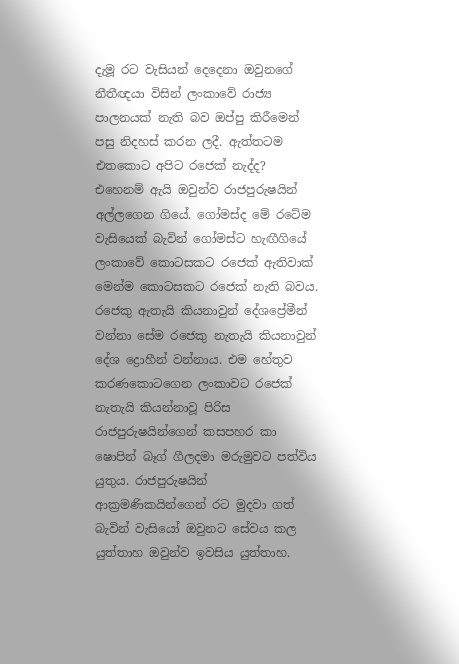දැමූ රට වැසියන් දෙදෙනා ඔවුනගේ නීතීඥයා විසින් ලංකාවේ රාජ්‍ය පාලනයක් නැති බව ඔප්පු කිරීමෙන් පසු නිදහස් කරන ලදී. ඇත්තටම එතකොට අපිට රජෙක් නැද්ද? එහෙනම් ඇයි ඔවුන්ව රාජපුරුෂයින් අල්ලගෙන ගියේ. ගෝමස්ද මේ රටේම වැසියෙක් බැවින් ගෝමස්ට හැඟීගියේ ලංකාවේ කොටසකට රජෙක් ඇතිවාක් මෙන්ම කොටසකට රජෙක් නැති බවය. රජෙකු ඇතැයි කියනාවුන් දේශප්‍රේමීන් වන්නා සේම රජෙකු නැතැයි කියනාවුන් දේශ ද්‍රොහීන් වන්නාය. එම හේතුව කරණකොටගෙන ලංකාවට රජෙක් නැතැයි කියන්නාවූ පිරිස රාජපුරුෂයින්ගෙන් කසපහර කා ෂොපින් බෑග් ගීලදමා මරුමුවට පත්විය යුතුය. රාජපුරුෂයින් ආක්‍රමණිකයින්ගෙන් රට මුදවා ගත් බැවින් වැසියෝ ඔවුනට සේවය කල යුත්තාහ ඔවුන්ව ඉවසිය යුත්තාහ.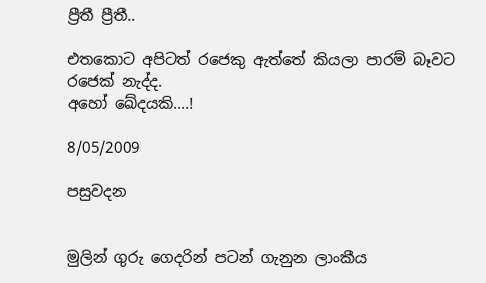ප්‍රීතී ප්‍රීතී..

එතකොට අපිටත් රජෙකු ඇත්තේ කියලා පාරම් බෑවට රජෙක් නැද්ද.
අහෝ ඛේදයකි....!

8/05/2009

පසුවදන


මුලින් ගුරු ගෙදරින් පටන් ගැනුන ලාංකීය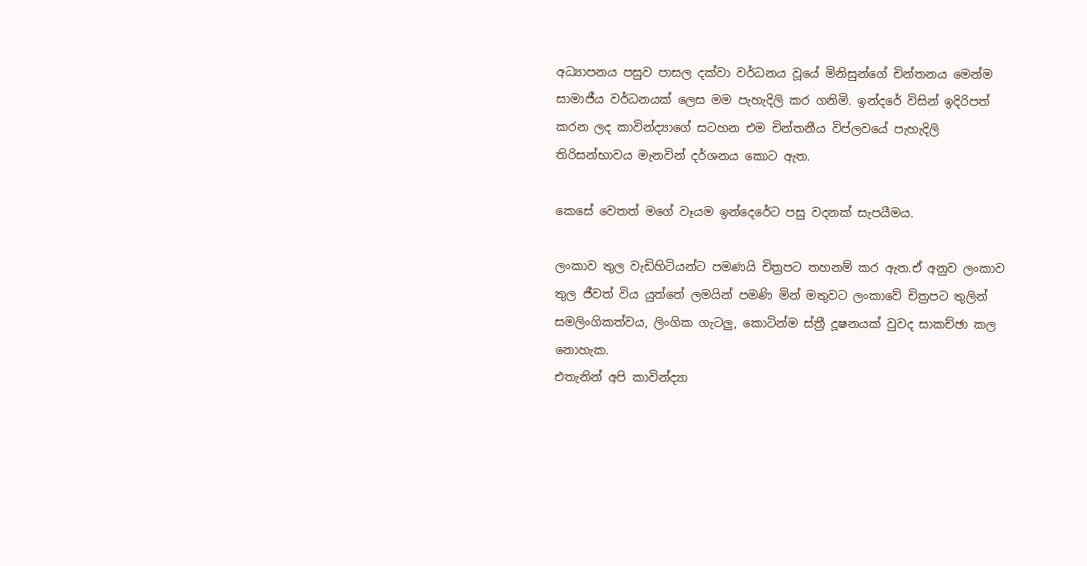අධ්‍යාපනය පසුව පාසල දක්වා වර්ධනය වූයේ මිනිසුන්ගේ චින්තනය මෙන්ම සාමාජීය වර්ධනයක් ලෙස මම පැහැදිලි කර ගනිමි. ඉන්දරේ විසින් ඉදිරිපත් කරන ලද කාවින්ද්‍යාගේ සටහන එම චින්තනීය විප්ලවයේ පැහැදිලි තිරිසන්භාවය මැනවින් දර්ශනය කොට ඇත.

කෙසේ වෙතත් මගේ වෑයම ඉන්දෙරේට පසු වදනක් සැපයීමය.

ලංකාව තුල වැඩිහිටියන්ට පමණයි චිත්‍රපට තහනම් කර ඇත.ඒ අනුව ලංකාව තුල ජීවත් විය යුත්තේ ලමයින් පමණි මින් මතුවට ලංකාවේ චිත්‍රපට තුලින් සමලිංගිකත්වය, ලිංගික ගැටලු, කොටින්ම ස්ත්‍රී දූෂනයක් වුවද සාකච්ඡා කල නොහැක.
එතැනින් අපි කාවින්ද්‍යා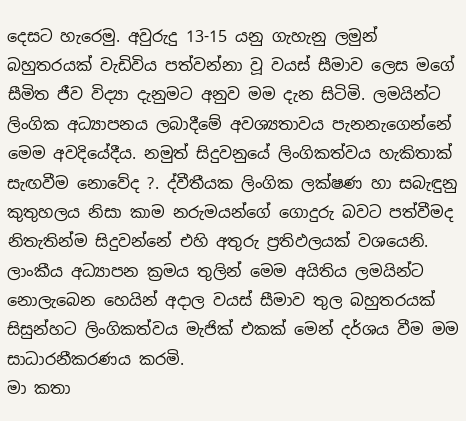දෙසට හැරෙමු. අවුරුදු 13-15 යනු ගැහැනු ලමුන් බහුතරයක් වැඩිවිය පත්වන්නා වූ වයස් සීමාව ලෙස මගේ සීමිත ජීව විද්‍යා දැනුමට අනුව මම දැන සිටිමි. ලමයින්ට ලිංගික අධ්‍යාපනය ලබාදීමේ අවශ්‍යතාවය පැනනැගෙන්නේ මෙම අවදියේදීය. නමුත් සිදුවනුයේ ලිංගිකත්වය හැකිතාක් සැඟවීම නොවේද ?. ද්වීතීයක ලිංගික ලක්ෂණ හා සබැඳුනු කුතුහලය නිසා කාම නරුමයන්ගේ ගොදුරු බවට පත්වීමද නිතැතින්ම සිදුවන්නේ එහි අතුරු ප්‍රතිඵලයක් වශයෙනි. ලාංකීය අධ්‍යාපන ක්‍රමය තුලින් මෙම අයිතිය ලමයින්ට නොලැබෙන හෙයින් අදාල වයස් සීමාව තුල බහුතරයක් සිසුන්හට ලිංගිකත්වය මැජික් එකක් මෙන් දර්ශය වීම මම සාධාරනීකරණය කරමි.
මා කතා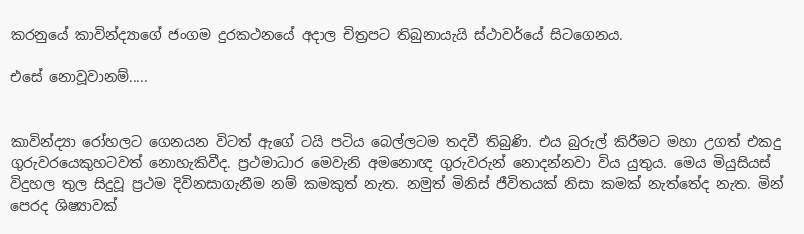කරනුයේ කාවින්ද්‍යාගේ ජංගම දුරකථනයේ අදාල චිත්‍රපට තිබුනායැයි ස්ථාවර්යේ සිටගෙනය.

එසේ නොවූවානම්.....


කාවින්ද්‍යා රෝහලට ගෙනයන විටත් ඇගේ ටයි පටිය බෙල්ලටම තදවී තිබුණි. එය බුරුල් කිරීමට මහා උගත් එකදු ගුරුවරයෙකුහටවත් නොහැකිවීද. ප්‍රථමාධාර මෙවැනි අමනොඥ ගුරුවරුන් නොදන්නවා විය යුතුය. මෙය මියුසියස් විදුහල තුල සිදුවූ ප්‍රථම දිවිනසාගැනීම නම් කමකුත් නැත. නමුත් මිනිස් ජීවිතයක් නිසා කමක් නැත්තේද නැත. මින් පෙරද ශිෂ්‍යාවක්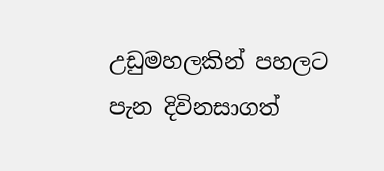උඩුමහලකින් පහලට පැන දිවිනසාගත්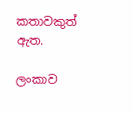කතාවකුත් ඇත.

ලංකාව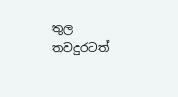තුල තවදුරටත්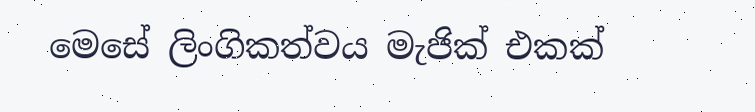මෙසේ ලිංගිකත්වය මැජික් එකක්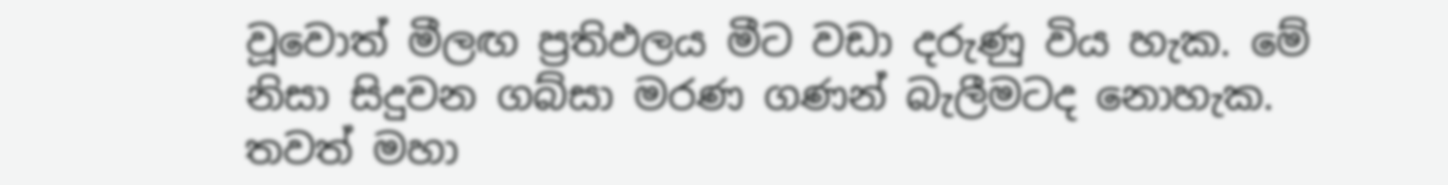වූවොත් මීලඟ ප්‍රතිඵලය මීට වඩා දරුණු විය හැක. මේ නිසා සිදුවන ගබ්සා මරණ ගණන් බැලීමටද නොහැක. තවත් මහා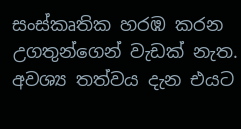සංස්කෘතික හරඹ කරන උගතුන්ගෙන් වැඩක් නැත. අවශ්‍ය තත්වය දැන එයට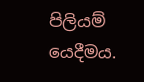පිලියම් යෙදීමය.